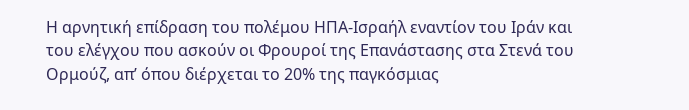Η αρνητική επίδραση του πολέμου ΗΠΑ-Ισραήλ εναντίον του Ιράν και του ελέγχου που ασκούν οι Φρουροί της Επανάστασης στα Στενά του Ορμούζ, απ’ όπου διέρχεται το 20% της παγκόσμιας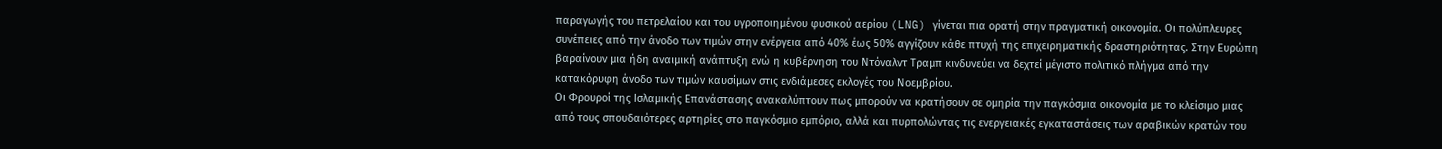παραγωγής του πετρελαίου και του υγροποιημένου φυσικού αερίου (LNG) γίνεται πια ορατή στην πραγματική οικονομία. Οι πολύπλευρες συνέπειες από την άνοδο των τιμών στην ενέργεια από 40% έως 50% αγγίζουν κάθε πτυχή της επιχειρηματικής δραστηριότητας. Στην Ευρώπη βαραίνουν μια ήδη αναιμική ανάπτυξη ενώ η κυβέρνηση του Ντόναλντ Τραμπ κινδυνεύει να δεχτεί μέγιστο πολιτικό πλήγμα από την κατακόρυφη άνοδο των τιμών καυσίμων στις ενδιάμεσες εκλογές του Νοεμβρίου.
Οι Φρουροί της Ισλαμικής Επανάστασης ανακαλύπτουν πως μπορούν να κρατήσουν σε ομηρία την παγκόσμια οικονομία με το κλείσιμο μιας από τους σπουδαιότερες αρτηρίες στο παγκόσμιο εμπόριο, αλλά και πυρπολώντας τις ενεργειακές εγκαταστάσεις των αραβικών κρατών του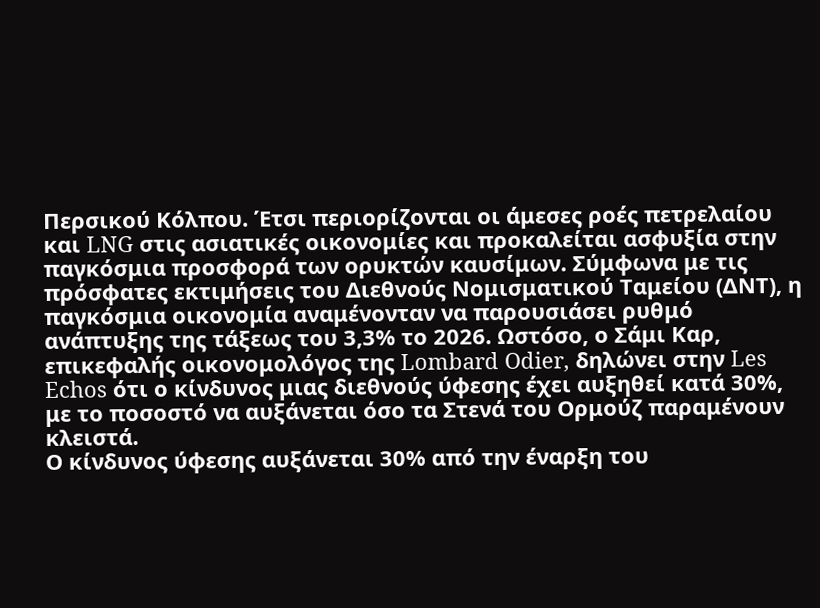Περσικού Κόλπου. Έτσι περιορίζονται οι άμεσες ροές πετρελαίου και LNG στις ασιατικές οικονομίες και προκαλείται ασφυξία στην παγκόσμια προσφορά των ορυκτών καυσίμων. Σύμφωνα με τις πρόσφατες εκτιμήσεις του Διεθνούς Νομισματικού Ταμείου (ΔΝΤ), η παγκόσμια οικονομία αναμένονταν να παρουσιάσει ρυθμό ανάπτυξης της τάξεως του 3,3% το 2026. Ωστόσο, ο Σάμι Καρ, επικεφαλής οικονομολόγος της Lombard Odier, δηλώνει στην Les Echos ότι ο κίνδυνος μιας διεθνούς ύφεσης έχει αυξηθεί κατά 30%, με το ποσοστό να αυξάνεται όσο τα Στενά του Ορμούζ παραμένουν κλειστά.
Ο κίνδυνος ύφεσης αυξάνεται 30% από την έναρξη του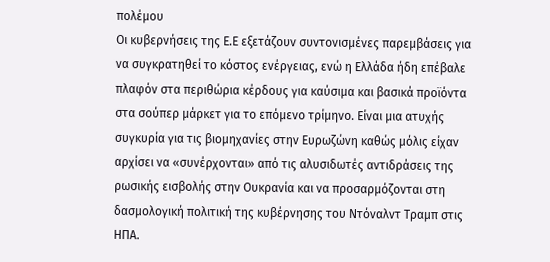πολέμου
Οι κυβερνήσεις της Ε.Ε εξετάζουν συντονισμένες παρεμβάσεις για να συγκρατηθεί το κόστος ενέργειας, ενώ η Ελλάδα ήδη επέβαλε πλαφόν στα περιθώρια κέρδους για καύσιμα και βασικά προϊόντα στα σούπερ μάρκετ για το επόμενο τρίμηνο. Είναι μια ατυχής συγκυρία για τις βιομηχανίες στην Ευρωζώνη καθώς μόλις είχαν αρχίσει να «συνέρχονται» από τις αλυσιδωτές αντιδράσεις της ρωσικής εισβολής στην Ουκρανία και να προσαρμόζονται στη δασμολογική πολιτική της κυβέρνησης του Ντόναλντ Τραμπ στις ΗΠΑ.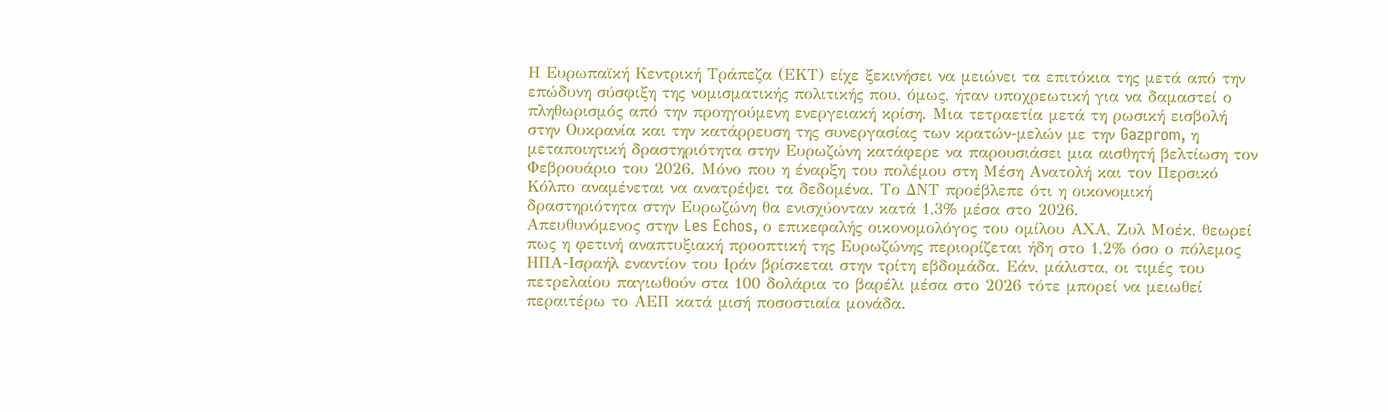Η Ευρωπαϊκή Κεντρική Τράπεζα (ΕΚΤ) είχε ξεκινήσει να μειώνει τα επιτόκια της μετά από την επώδυνη σύσφιξη της νομισματικής πολιτικής που, όμως, ήταν υποχρεωτική για να δαμαστεί ο πληθωρισμός από την προηγούμενη ενεργειακή κρίση. Μια τετραετία μετά τη ρωσική εισβολή στην Ουκρανία και την κατάρρευση της συνεργασίας των κρατών-μελών με την Gazprom, η μεταποιητική δραστηριότητα στην Ευρωζώνη κατάφερε να παρουσιάσει μια αισθητή βελτίωση τον Φεβρουάριο του 2026. Μόνο που η έναρξη του πολέμου στη Μέση Ανατολή και τον Περσικό Κόλπο αναμένεται να ανατρέψει τα δεδομένα. Το ΔΝΤ προέβλεπε ότι η οικονομική δραστηριότητα στην Ευρωζώνη θα ενισχύονταν κατά 1,3% μέσα στο 2026.
Απευθυνόμενος στην Les Echos, ο επικεφαλής οικονομολόγος του ομίλου ΑΧΑ, Ζυλ Μοέκ, θεωρεί πως η φετινή αναπτυξιακή προοπτική της Ευρωζώνης περιορίζεται ήδη στο 1,2% όσο ο πόλεμος ΗΠΑ-Ισραήλ εναντίον του Ιράν βρίσκεται στην τρίτη εβδομάδα. Εάν, μάλιστα, οι τιμές του πετρελαίου παγιωθούν στα 100 δολάρια το βαρέλι μέσα στο 2026 τότε μπορεί να μειωθεί περαιτέρω το ΑΕΠ κατά μισή ποσοστιαία μονάδα.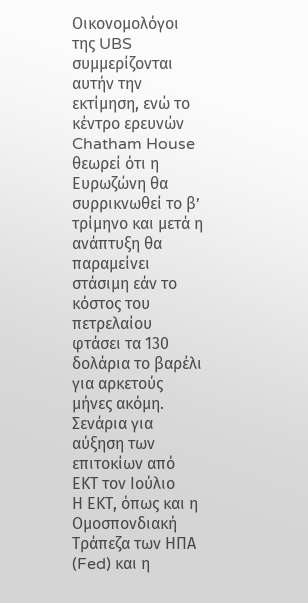Οικονομολόγοι της UBS συμμερίζονται αυτήν την εκτίμηση, ενώ το κέντρο ερευνών Chatham House θεωρεί ότι η Ευρωζώνη θα συρρικνωθεί το β’ τρίμηνο και μετά η ανάπτυξη θα παραμείνει στάσιμη εάν το κόστος του πετρελαίου φτάσει τα 130 δολάρια το βαρέλι για αρκετούς μήνες ακόμη.
Σενάρια για αύξηση των επιτοκίων από ΕΚΤ τον Ιούλιο
Η ΕΚΤ, όπως και η Ομοσπονδιακή Τράπεζα των ΗΠΑ (Fed) και η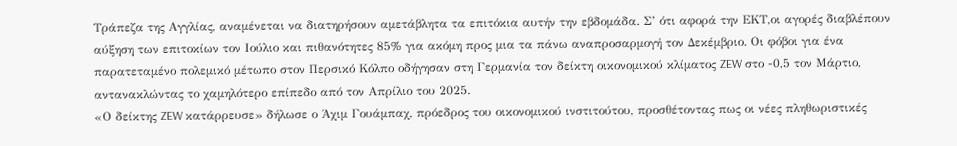Τράπεζα της Αγγλίας, αναμένεται να διατηρήσουν αμετάβλητα τα επιτόκια αυτήν την εβδομάδα. Σ’ ότι αφορά την ΕΚΤ,οι αγορές διαβλέπουν αύξηση των επιτοκίων τον Ιούλιο και πιθανότητες 85% για ακόμη προς μια τα πάνω αναπροσαρμογή τον Δεκέμβριο. Οι φόβοι για ένα παρατεταμένο πολεμικό μέτωπο στον Περσικό Κόλπο οδήγησαν στη Γερμανία τον δείκτη οικονομικού κλίματος ZEW στο -0,5 τον Μάρτιο, αντανακλώντας το χαμηλότερο επίπεδο από τον Απρίλιο του 2025.
«Ο δείκτης ZEW κατάρρευσε» δήλωσε ο Άχιμ Γουάμπαχ, πρόεδρος του οικονομικού ινστιτούτου, προσθέτοντας πως οι νέες πληθωριστικές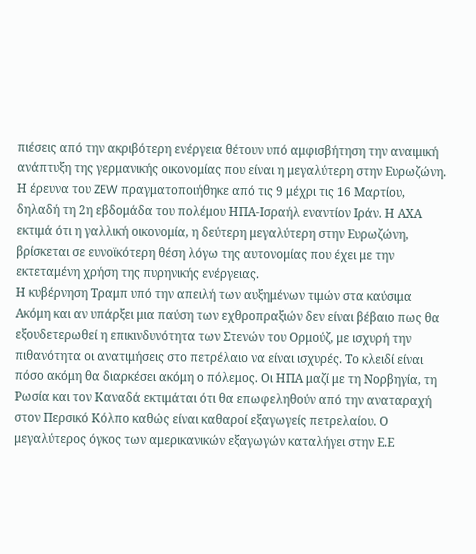πιέσεις από την ακριβότερη ενέργεια θέτουν υπό αμφισβήτηση την αναιμική ανάπτυξη της γερμανικής οικονομίας που είναι η μεγαλύτερη στην Ευρωζώνη. Η έρευνα του ZEW πραγματοποιήθηκε από τις 9 μέχρι τις 16 Μαρτίου, δηλαδή τη 2η εβδομάδα του πολέμου ΗΠΑ-Ισραήλ εναντίον Ιράν. Η ΑΧΑ εκτιμά ότι η γαλλική οικονομία, η δεύτερη μεγαλύτερη στην Ευρωζώνη, βρίσκεται σε ευνοϊκότερη θέση λόγω της αυτονομίας που έχει με την εκτεταμένη χρήση της πυρηνικής ενέργειας.
Η κυβέρνηση Τραμπ υπό την απειλή των αυξημένων τιμών στα καύσιμα
Ακόμη και αν υπάρξει μια παύση των εχθροπραξιών δεν είναι βέβαιο πως θα εξουδετερωθεί η επικινδυνότητα των Στενών του Ορμούζ, με ισχυρή την πιθανότητα οι ανατιμήσεις στο πετρέλαιο να είναι ισχυρές. Το κλειδί είναι πόσο ακόμη θα διαρκέσει ακόμη ο πόλεμος. Οι ΗΠΑ μαζί με τη Νορβηγία, τη Ρωσία και τον Καναδά εκτιμάται ότι θα επωφεληθούν από την αναταραχή στον Περσικό Κόλπο καθώς είναι καθαροί εξαγωγείς πετρελαίου. Ο μεγαλύτερος όγκος των αμερικανικών εξαγωγών καταλήγει στην Ε.Ε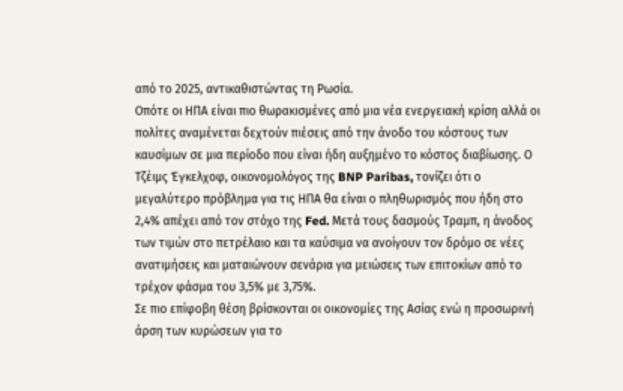από το 2025, αντικαθιστώντας τη Ρωσία.
Οπότε οι ΗΠΑ είναι πιο θωρακισμένες από μια νέα ενεργειακή κρίση αλλά οι πολίτες αναμένεται δεχτούν πιέσεις από την άνοδο του κόστους των καυσίμων σε μια περίοδο που είναι ήδη αυξημένο το κόστος διαβίωσης. Ο Τζέιμς Έγκελχοφ, οικονομολόγος της BNP Paribas, τονίζει ότι ο μεγαλύτερο πρόβλημα για τις ΗΠΑ θα είναι ο πληθωρισμός που ήδη στο 2,4% απέχει από τον στόχο της Fed. Μετά τους δασμούς Τραμπ, η άνοδος των τιμών στο πετρέλαιο και τα καύσιμα να ανοίγουν τον δρόμο σε νέες ανατιμήσεις και ματαιώνουν σενάρια για μειώσεις των επιτοκίων από το τρέχον φάσμα του 3,5% με 3,75%.
Σε πιο επίφοβη θέση βρίσκονται οι οικονομίες της Ασίας ενώ η προσωρινή άρση των κυρώσεων για το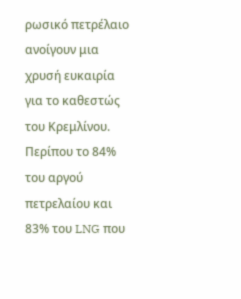ρωσικό πετρέλαιο ανοίγουν μια χρυσή ευκαιρία για το καθεστώς του Κρεμλίνου. Περίπου το 84% του αργού πετρελαίου και 83% του LNG που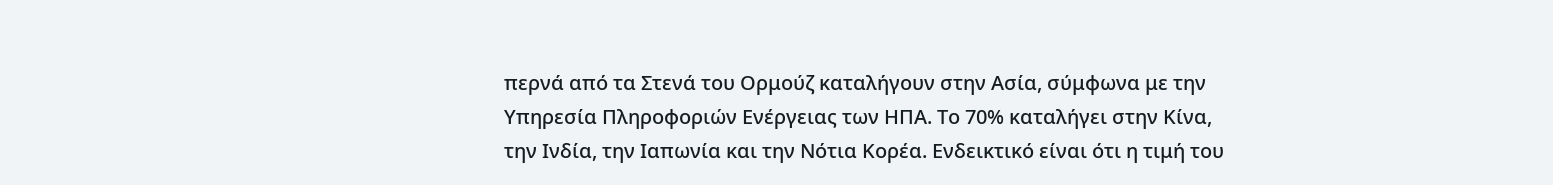περνά από τα Στενά του Ορμούζ καταλήγουν στην Ασία, σύμφωνα με την Υπηρεσία Πληροφοριών Ενέργειας των ΗΠΑ. Το 70% καταλήγει στην Κίνα, την Ινδία, την Ιαπωνία και την Νότια Κορέα. Ενδεικτικό είναι ότι η τιμή του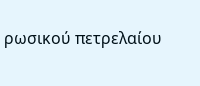ρωσικού πετρελαίου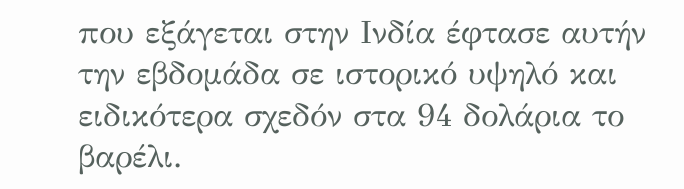που εξάγεται στην Ινδία έφτασε αυτήν την εβδομάδα σε ιστορικό υψηλό και ειδικότερα σχεδόν στα 94 δολάρια το βαρέλι.